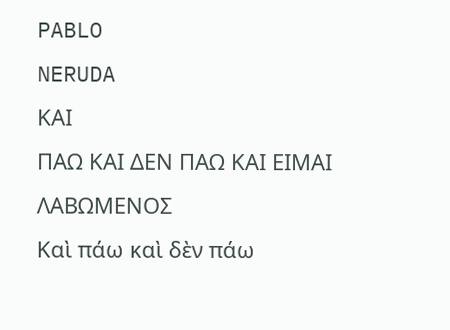PABLO
NERUDA
ΚΑΙ
ΠΑΩ ΚΑΙ ΔΕΝ ΠΑΩ ΚΑΙ ΕΙΜΑΙ ΛΑΒΩΜΕΝΟΣ
Καὶ πάω καὶ δὲν πάω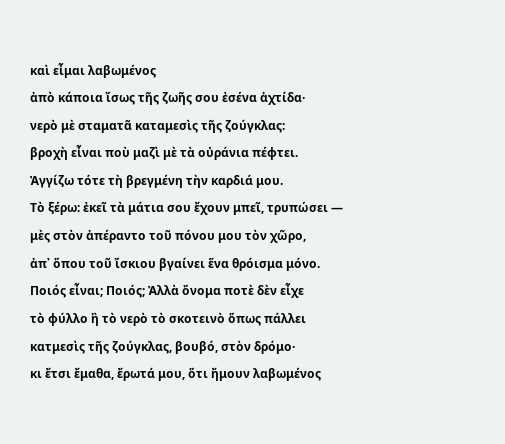καὶ εἶμαι λαβωμένος
ἀπὸ κάποια ἴσως τῆς ζωῆς σου ἐσένα ἀχτίδα·
νερὸ μὲ σταματᾶ καταμεσὶς τῆς ζούγκλας:
βροχὴ εἶναι ποὺ μαζὶ μὲ τὰ οὐράνια πέφτει.
Ἀγγίζω τότε τὴ βρεγμένη τὴν καρδιά μου.
Τὸ ξέρω: ἐκεῖ τὰ μάτια σου ἔχουν μπεῖ, τρυπώσει —
μὲς στὸν ἀπέραντο τοῦ πόνου μου τὸν χῶρο,
ἀπ᾽ ὅπου τοῦ ἴσκιου βγαίνει ἕνα θρόισμα μόνο.
Ποιός εἶναι; Ποιός; Ἀλλὰ ὄνομα ποτὲ δὲν εἶχε
τὸ φύλλο ἢ τὸ νερὸ τὸ σκοτεινὸ ὅπως πάλλει
κατμεσὶς τῆς ζούγκλας, βουβό, στὸν δρόμο·
κι ἔτσι ἔμαθα, ἔρωτά μου, ὅτι ἤμουν λαβωμένος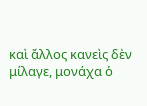καὶ ἄλλος κανεὶς δὲν μίλαγε, μονάχα ὁ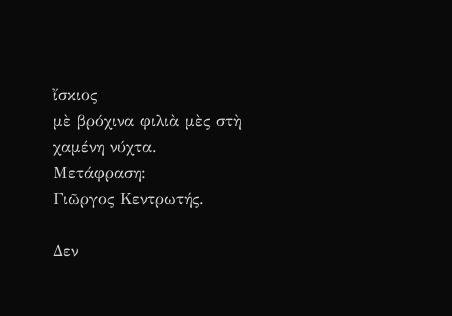ἴσκιος
μὲ βρόχινα φιλιὰ μὲς στὴ χαμένη νύχτα.
Μετάφραση:
Γιῶργος Κεντρωτής.

Δεν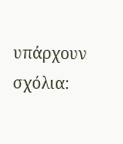υπάρχουν σχόλια: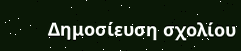Δημοσίευση σχολίου